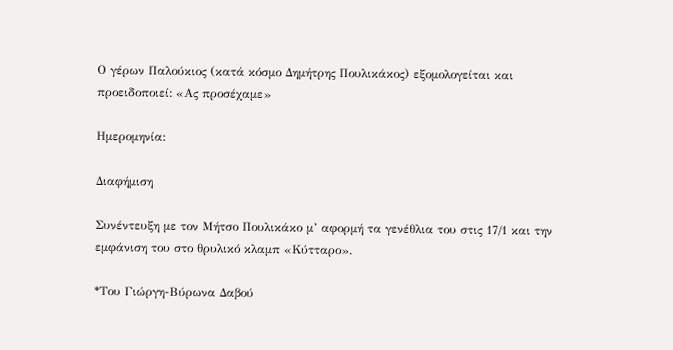Ο γέρων Παλούκιος (κατά κόσμο Δημήτρης Πουλικάκος) εξομολογείται και προειδοποιεί: «Ας προσέχαμε»

Ημερομηνία:

Διαφήμιση

Συνέντευξη με τον Μήτσο Πουλικάκο μ’ αφορμή τα γενέθλια του στις 17/1 και την εμφάνιση του στο θρυλικό κλαμπ «Κύτταρο».

*Του Γιώργη-Βύρωνα Δαβού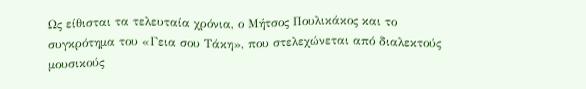Ως είθισται τα τελευταία χρόνια, ο Μήτσος Πουλικάκος και το συγκρότημα του «Γεια σου Τάκη», που στελεχώνεται από διαλεκτούς μουσικούς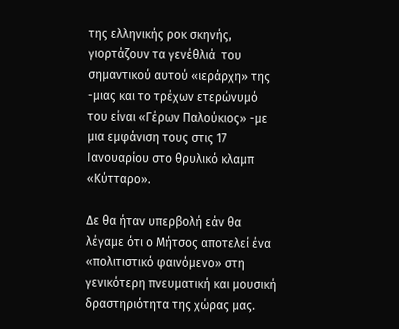της ελληνικής ροκ σκηνής, γιορτάζουν τα γενέθλιά  του σημαντικού αυτού «ιεράρχη» της -μιας και το τρέχων ετερώνυμό του είναι «Γέρων Παλούκιος» -με μια εμφάνιση τους στις 17 Ιανουαρίου στο θρυλικό κλαμπ «Κύτταρο».

Δε θα ήταν υπερβολή εάν θα λέγαμε ότι ο Μήτσος αποτελεί ένα «πολιτιστικό φαινόμενο» στη γενικότερη πνευματική και μουσική δραστηριότητα της χώρας μας.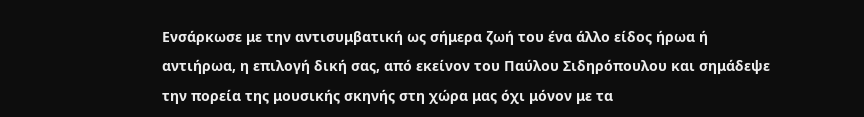Ενσάρκωσε με την αντισυμβατική ως σήμερα ζωή του ένα άλλο είδος ήρωα ή αντιήρωα, η επιλογή δική σας, από εκείνον του Παύλου Σιδηρόπουλου και σημάδεψε την πορεία της μουσικής σκηνής στη χώρα μας όχι μόνον με τα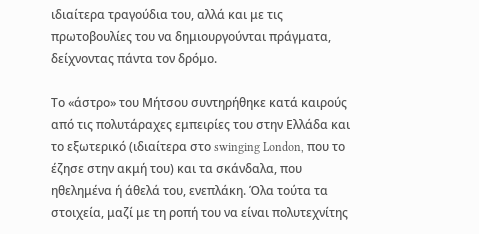ιδιαίτερα τραγούδια του, αλλά και με τις πρωτοβουλίες του να δημιουργούνται πράγματα, δείχνοντας πάντα τον δρόμο.

Το «άστρο» του Μήτσου συντηρήθηκε κατά καιρούς από τις πολυτάραχες εμπειρίες του στην Ελλάδα και το εξωτερικό (ιδιαίτερα στο swinging London, που το έζησε στην ακμή του) και τα σκάνδαλα, που ηθελημένα ή άθελά του, ενεπλάκη. Όλα τούτα τα στοιχεία, μαζί με τη ροπή του να είναι πολυτεχνίτης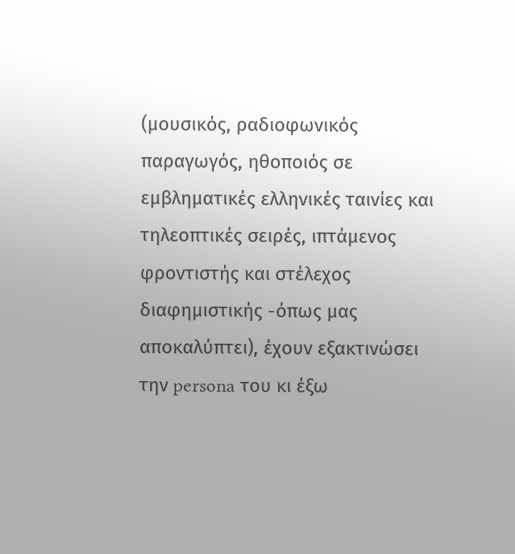(μουσικός, ραδιοφωνικός παραγωγός, ηθοποιός σε εμβληματικές ελληνικές ταινίες και τηλεοπτικές σειρές, ιπτάμενος φροντιστής και στέλεχος διαφημιστικής -όπως μας αποκαλύπτει), έχουν εξακτινώσει την persona του κι έξω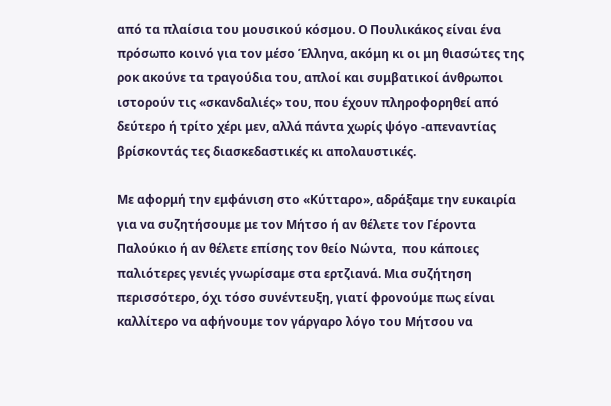από τα πλαίσια του μουσικού κόσμου. Ο Πουλικάκος είναι ένα πρόσωπο κοινό για τον μέσο Έλληνα, ακόμη κι οι μη θιασώτες της ροκ ακούνε τα τραγούδια του, απλοί και συμβατικοί άνθρωποι ιστορούν τις «σκανδαλιές» του, που έχουν πληροφορηθεί από δεύτερο ή τρίτο χέρι μεν, αλλά πάντα χωρίς ψόγο -απεναντίας βρίσκοντάς τες διασκεδαστικές κι απολαυστικές.

Με αφορμή την εμφάνιση στο «Κύτταρο», αδράξαμε την ευκαιρία για να συζητήσουμε με τον Μήτσο ή αν θέλετε τον Γέροντα Παλούκιο ή αν θέλετε επίσης τον θείο Νώντα,  που κάποιες παλιότερες γενιές γνωρίσαμε στα ερτζιανά. Μια συζήτηση περισσότερο, όχι τόσο συνέντευξη, γιατί φρονούμε πως είναι καλλίτερο να αφήνουμε τον γάργαρο λόγο του Μήτσου να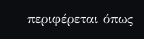περιφέρεται όπως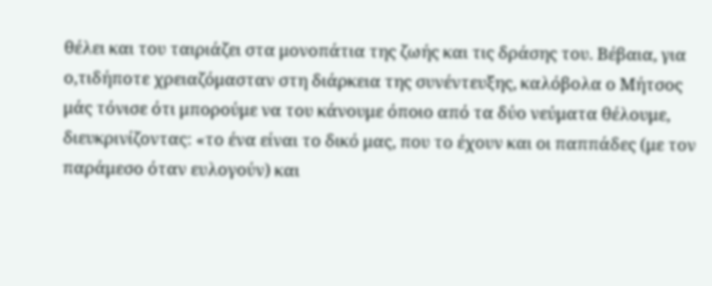θέλει και του ταιριάζει στα μονοπάτια της ζωής και τις δράσης του. Βέβαια, για ο,τιδήποτε χρειαζόμασταν στη διάρκεια της συνέντευξης, καλόβολα ο Μήτσος μάς τόνισε ότι μπορούμε να του κάνουμε όποιο από τα δύο νεύματα θέλουμε, διευκρινίζοντας: «το ένα είναι το δικό μας, που το έχουν και οι παππάδες (με τον παράμεσο όταν ευλογούν) και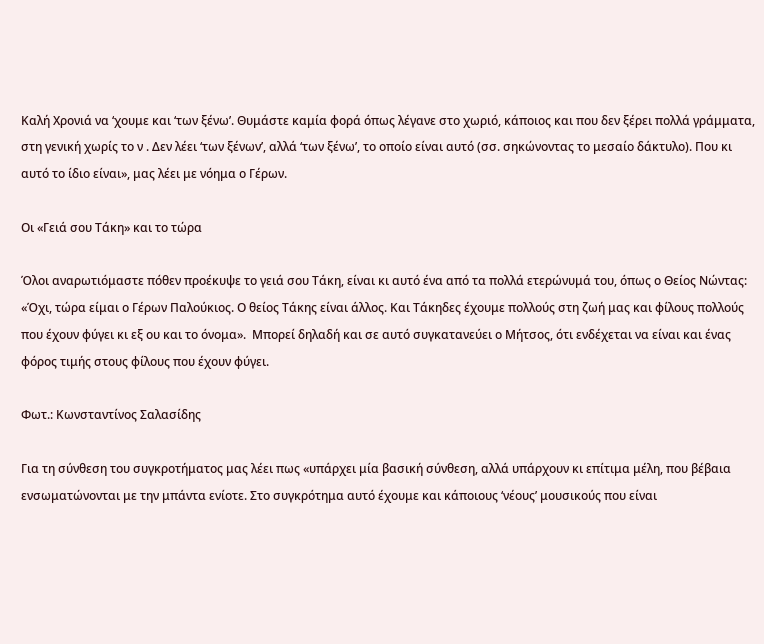Καλή Χρονιά να ‘χουμε και ‘των ξένω’. Θυμάστε καμία φορά όπως λέγανε στο χωριό, κάποιος και που δεν ξέρει πολλά γράμματα, στη γενική χωρίς το ν . Δεν λέει ‘των ξένων’, αλλά ‘των ξένω’, το οποίο είναι αυτό (σσ. σηκώνοντας το μεσαίο δάκτυλο). Που κι αυτό το ίδιο είναι», μας λέει με νόημα ο Γέρων.

Οι «Γειά σου Τάκη» και το τώρα

Όλοι αναρωτιόμαστε πόθεν προέκυψε το γειά σου Τάκη, είναι κι αυτό ένα από τα πολλά ετερώνυμά του, όπως ο Θείος Νώντας: «Όχι, τώρα είμαι ο Γέρων Παλούκιος. Ο θείος Τάκης είναι άλλος. Και Τάκηδες έχουμε πολλούς στη ζωή μας και φίλους πολλούς που έχουν φύγει κι εξ ου και το όνομα».  Μπορεί δηλαδή και σε αυτό συγκατανεύει ο Μήτσος, ότι ενδέχεται να είναι και ένας φόρος τιμής στους φίλους που έχουν φύγει.

Φωτ.: Κωνσταντίνος Σαλασίδης

Για τη σύνθεση του συγκροτήματος μας λέει πως «υπάρχει μία βασική σύνθεση, αλλά υπάρχουν κι επίτιμα μέλη, που βέβαια ενσωματώνονται με την μπάντα ενίοτε. Στο συγκρότημα αυτό έχουμε και κάποιους ‘νέους’ μουσικούς που είναι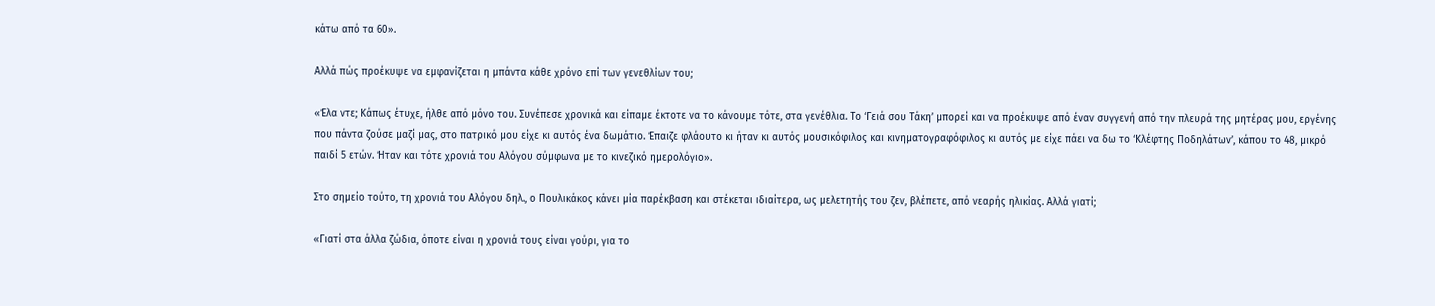κάτω από τα 60».

Αλλά πώς προέκυψε να εμφανίζεται η μπάντα κάθε χρόνο επί των γενεθλίων του;

«Έλα ντε; Κάπως έτυχε, ήλθε από μόνο του. Συνέπεσε χρονικά και είπαμε έκτοτε να το κάνουμε τότε, στα γενέθλια. Το ‘Γειά σου Τάκη’ μπορεί και να προέκυψε από έναν συγγενή από την πλευρά της μητέρας μου, εργένης που πάντα ζούσε μαζί μας, στο πατρικό μου είχε κι αυτός ένα δωμάτιο. Έπαιζε φλάουτο κι ήταν κι αυτός μουσικόφιλος και κινηματογραφόφιλος κι αυτός με είχε πάει να δω το ‘Κλέφτης Ποδηλάτων’, κάπου το 48, μικρό παιδί 5 ετών. Ήταν και τότε χρονιά του Αλόγου σύμφωνα με το κινεζικό ημερολόγιο».

Στο σημείο τούτο, τη χρονιά του Αλόγου δηλ., ο Πουλικάκος κάνει μία παρέκβαση και στέκεται ιδιαίτερα, ως μελετητής του ζεν, βλέπετε, από νεαρής ηλικίας. Αλλά γιατί;

«Γιατί στα άλλα ζώδια, όποτε είναι η χρονιά τους είναι γούρι, για το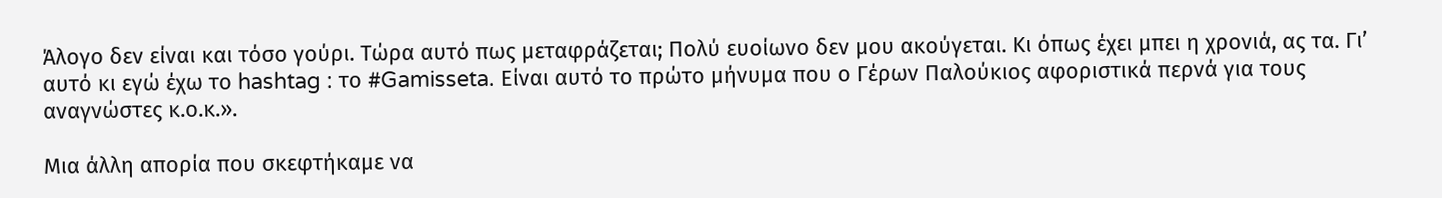Άλογο δεν είναι και τόσο γούρι. Τώρα αυτό πως μεταφράζεται; Πολύ ευοίωνο δεν μου ακούγεται. Κι όπως έχει μπει η χρονιά, ας τα. Γι’ αυτό κι εγώ έχω το hashtag : το #Gamisseta. Είναι αυτό το πρώτο μήνυμα που ο Γέρων Παλούκιος αφοριστικά περνά για τους αναγνώστες κ.ο.κ.».

Μια άλλη απορία που σκεφτήκαμε να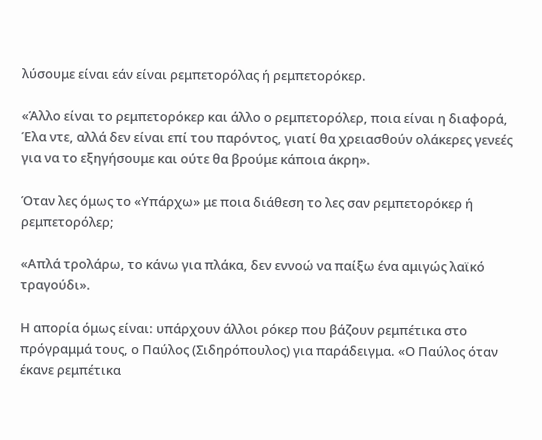λύσουμε είναι εάν είναι ρεμπετορόλας ή ρεμπετορόκερ.

«Άλλο είναι το ρεμπετορόκερ και άλλο ο ρεμπετορόλερ, ποια είναι η διαφορά, Έλα ντε, αλλά δεν είναι επί του παρόντος, γιατί θα χρειασθούν ολάκερες γενεές για να το εξηγήσουμε και ούτε θα βρούμε κάποια άκρη».

Όταν λες όμως το «Υπάρχω» με ποια διάθεση το λες σαν ρεμπετορόκερ ή ρεμπετορόλερ;

«Απλά τρολάρω, το κάνω για πλάκα, δεν εννοώ να παίξω ένα αμιγώς λαϊκό τραγούδι».

Η απορία όμως είναι: υπάρχουν άλλοι ρόκερ που βάζουν ρεμπέτικα στο πρόγραμμά τους, ο Παύλος (Σιδηρόπουλος) για παράδειγμα. «Ο Παύλος όταν έκανε ρεμπέτικα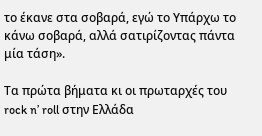το έκανε στα σοβαρά, εγώ το Υπάρχω το κάνω σοβαρά, αλλά σατιρίζοντας πάντα μία τάση».

Τα πρώτα βήματα κι οι πρωταρχές του rock n’ roll στην Ελλάδα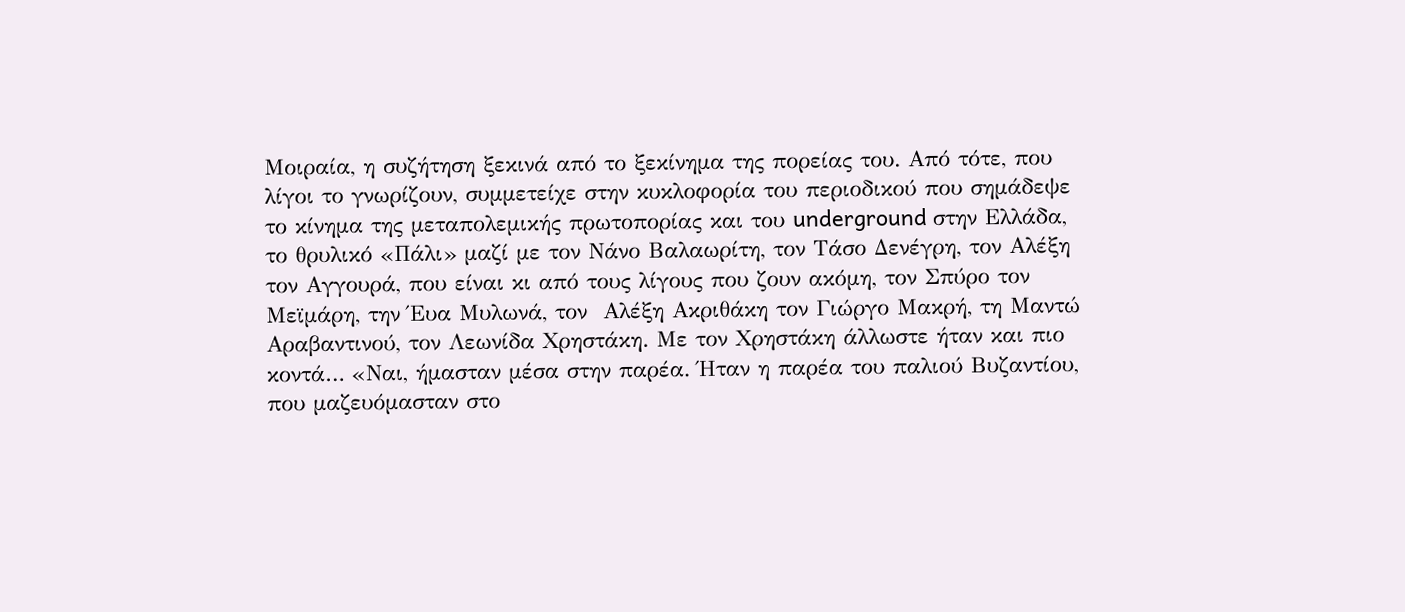Μοιραία, η συζήτηση ξεκινά από το ξεκίνημα της πορείας του. Από τότε, που λίγοι το γνωρίζουν, συμμετείχε στην κυκλοφορία του περιοδικού που σημάδεψε το κίνημα της μεταπολεμικής πρωτοπορίας και του underground στην Ελλάδα, το θρυλικό «Πάλι» μαζί με τον Νάνο Βαλαωρίτη, τον Τάσο Δενέγρη, τον Αλέξη τον Αγγουρά, που είναι κι από τους λίγους που ζουν ακόμη, τον Σπύρο τον Μεϊμάρη, την Έυα Μυλωνά, τον  Αλέξη Ακριθάκη τον Γιώργο Μακρή, τη Μαντώ Αραβαντινού, τον Λεωνίδα Χρηστάκη. Με τον Χρηστάκη άλλωστε ήταν και πιο κοντά… «Ναι, ήμασταν μέσα στην παρέα. Ήταν η παρέα του παλιού Βυζαντίου, που μαζευόμασταν στο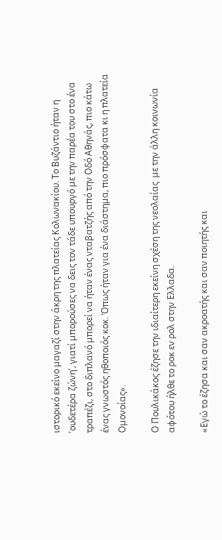ιστορικό εκείνο μαγαζί στην άκρη της πλατείας Κολωνακίου. Το Βυζάντιο ήταν η ‘ουδετέρα ζώνη’, γιατί μπορούσες να δεις τον τάδε υπουργό με την παρέα του στο ένα τραπέζι, στο διπλανό μπορεί να ήταν ένας νταβατζής από την Οδό Αθηνάς, πιο κάτω ένας γνωστός ηθοποιός κοκ. Όπως ήταν για ένα διάστημα, πιο πρόσφατα κι η πλατεία Ομονοίας».

Ο Πουλικάκος έζησε την ιδιαίτερη εκείνη σχέση της νεολαίας  με την άλλη κοινωνία αφότου ήλθε το ροκ εν ρολ στην Ελλαδα.

«Εγώ το έζησα και σαν ακροατής και σαν ποιητής και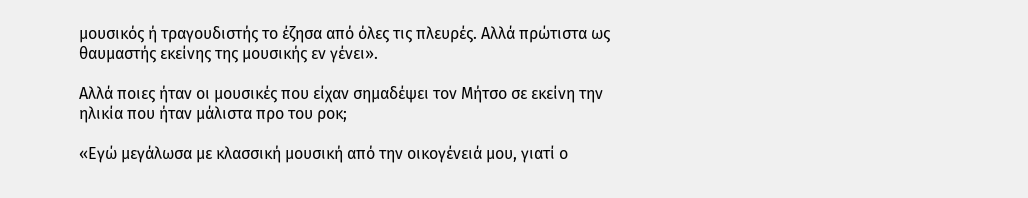μουσικός ή τραγουδιστής το έζησα από όλες τις πλευρές. Αλλά πρώτιστα ως θαυμαστής εκείνης της μουσικής εν γένει».

Αλλά ποιες ήταν οι μουσικές που είχαν σημαδέψει τον Μήτσο σε εκείνη την ηλικία που ήταν μάλιστα προ του ροκ;

«Εγώ μεγάλωσα με κλασσική μουσική από την οικογένειά μου, γιατί ο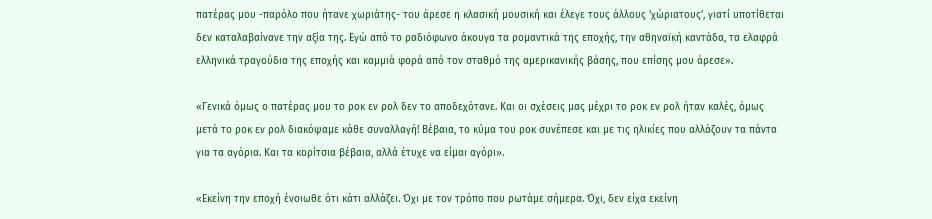πατέρας μου -παρόλο που ήτανε χωριάτης- του άρεσε η κλασική μουσική και έλεγε τους άλλους ‘χώριατους’, γιατί υποτίθεται δεν καταλαβαίνανε την αξία της. Εγώ από το ραδιόφωνο άκουγα τα ρομαντικά της εποχής, την αθηναϊκή καντάδα, τα ελαφρά ελληνικά τραγούδια της εποχής και καμμιά φορά από τον σταθμό της αμερικανικής βάσης, που επίσης μου άρεσε».

«Γενικά όμως ο πατέρας μου το ροκ εν ρολ δεν το αποδεχότανε. Και οι σχέσεις μας μέχρι το ροκ εν ρολ ήταν καλές, όμως μετά το ροκ εν ρολ διακόψαμε κάθε συναλλαγή! Βέβαια, το κύμα του ροκ συνέπεσε και με τις ηλικίες που αλλάζουν τα πάντα για τα αγόρια. Και τα κορίτσια βέβαια, αλλά έτυχε να είμαι αγόρι».

«Εκείνη την εποχή ένοιωθε ότι κάτι αλλάζει. Όχι με τον τρόπο που ρωτάμε σήμερα. Όχι, δεν είχα εκείνη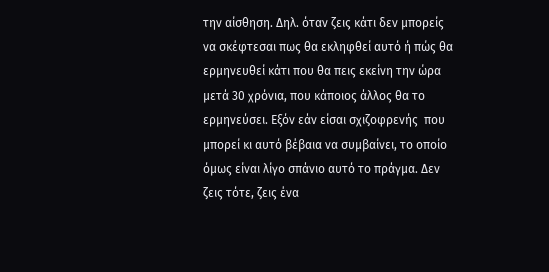την αίσθηση. Δηλ. όταν ζεις κάτι δεν μπορείς να σκέφτεσαι πως θα εκληφθεί αυτό ή πώς θα ερμηνευθεί κάτι που θα πεις εκείνη την ώρα μετά 30 χρόνια, που κάποιος άλλος θα το ερμηνεύσει. Εξόν εάν είσαι σχιζοφρενής  που μπορεί κι αυτό βέβαια να συμβαίνει, το οποίο όμως είναι λίγο σπάνιο αυτό το πράγμα. Δεν ζεις τότε, ζεις ένα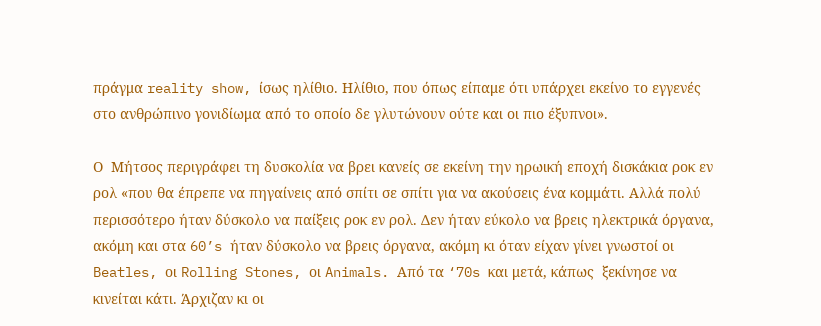πράγμα reality show, ίσως ηλίθιο. Ηλίθιο, που όπως είπαμε ότι υπάρχει εκείνο το εγγενές στο ανθρώπινο γονιδίωμα από το οποίο δε γλυτώνουν ούτε και οι πιο έξυπνοι».

Ο  Μήτσος περιγράφει τη δυσκολία να βρει κανείς σε εκείνη την ηρωική εποχή δισκάκια ροκ εν ρολ «που θα έπρεπε να πηγαίνεις από σπίτι σε σπίτι για να ακούσεις ένα κομμάτι. Αλλά πολύ περισσότερο ήταν δύσκολο να παίξεις ροκ εν ρολ. Δεν ήταν εύκολο να βρεις ηλεκτρικά όργανα, ακόμη και στα 60’s ήταν δύσκολο να βρεις όργανα, ακόμη κι όταν είχαν γίνει γνωστοί οι Beatles, οι Rolling Stones, οι Animals. Από τα ‘70s και μετά, κάπως  ξεκίνησε να κινείται κάτι. Άρχιζαν κι οι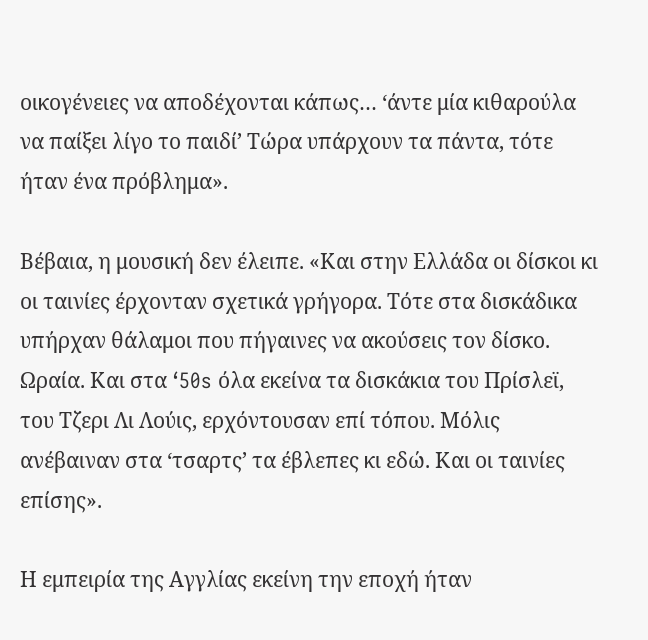οικογένειες να αποδέχονται κάπως… ‘άντε μία κιθαρούλα να παίξει λίγο το παιδί’ Τώρα υπάρχουν τα πάντα, τότε ήταν ένα πρόβλημα».

Βέβαια, η μουσική δεν έλειπε. «Και στην Ελλάδα οι δίσκοι κι οι ταινίες έρχονταν σχετικά γρήγορα. Τότε στα δισκάδικα υπήρχαν θάλαμοι που πήγαινες να ακούσεις τον δίσκο. Ωραία. Και στα ‘50s όλα εκείνα τα δισκάκια του Πρίσλεϊ, του Τζερι Λι Λούις, ερχόντουσαν επί τόπου. Μόλις ανέβαιναν στα ‘τσαρτς’ τα έβλεπες κι εδώ. Και οι ταινίες επίσης».

Η εμπειρία της Αγγλίας εκείνη την εποχή ήταν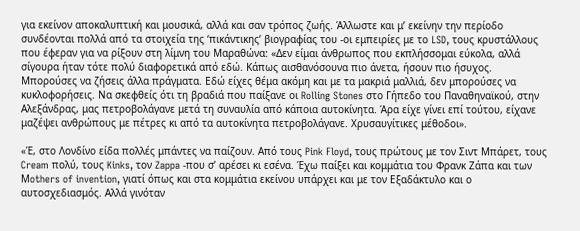για εκείνον αποκαλυπτική και μουσικά, αλλά και σαν τρόπος ζωής. Άλλωστε και μ’ εκείνην την περίοδο συνδέονται πολλά από τα στοιχεία της ‘πικάντικης’ βιογραφίας του -οι εμπειρίες με το LSD, τους κρυστάλλους που έφεραν για να ρίξουν στη λίμνη του Μαραθώνα: «Δεν είμαι άνθρωπος που εκπλήσσομαι εύκολα, αλλά σίγουρα ήταν τότε πολύ διαφορετικά από εδώ. Κάπως αισθανόσουνα πιο άνετα, ήσουν πιο ήσυχος. Μπορούσες να ζήσεις άλλα πράγματα. Εδώ είχες θέμα ακόμη και με τα μακριά μαλλιά, δεν μπορούσες να κυκλοφορήσεις. Να σκεφθείς ότι τη βραδιά που παίξανε οι Rolling Stones στο Γήπεδο του Παναθηναϊκού, στην Αλεξάνδρας, μας πετροβολάγανε μετά τη συναυλία από κάποια αυτοκίνητα. Άρα είχε γίνει επί τούτου, είχανε μαζέψει ανθρώπους με πέτρες κι από τα αυτοκίνητα πετροβολάγανε. Χρυσαυγίτικες μέθοδοι».

«Έ, στο Λονδίνο είδα πολλές μπάντες να παίζουν. Από τους Pink Floyd, τους πρώτους με τον Σιντ Μπάρετ, τους Cream πολύ, τους Kinks, τον Zappa -που σ’ αρέσει κι εσένα. Έχω παίξει και κομμάτια του Φρανκ Ζάπα και των Μothers of invention, γιατί όπως και στα κομμάτια εκείνου υπάρχει και με τον Εξαδάκτυλο και ο αυτοσχεδιασμός. Αλλά γινόταν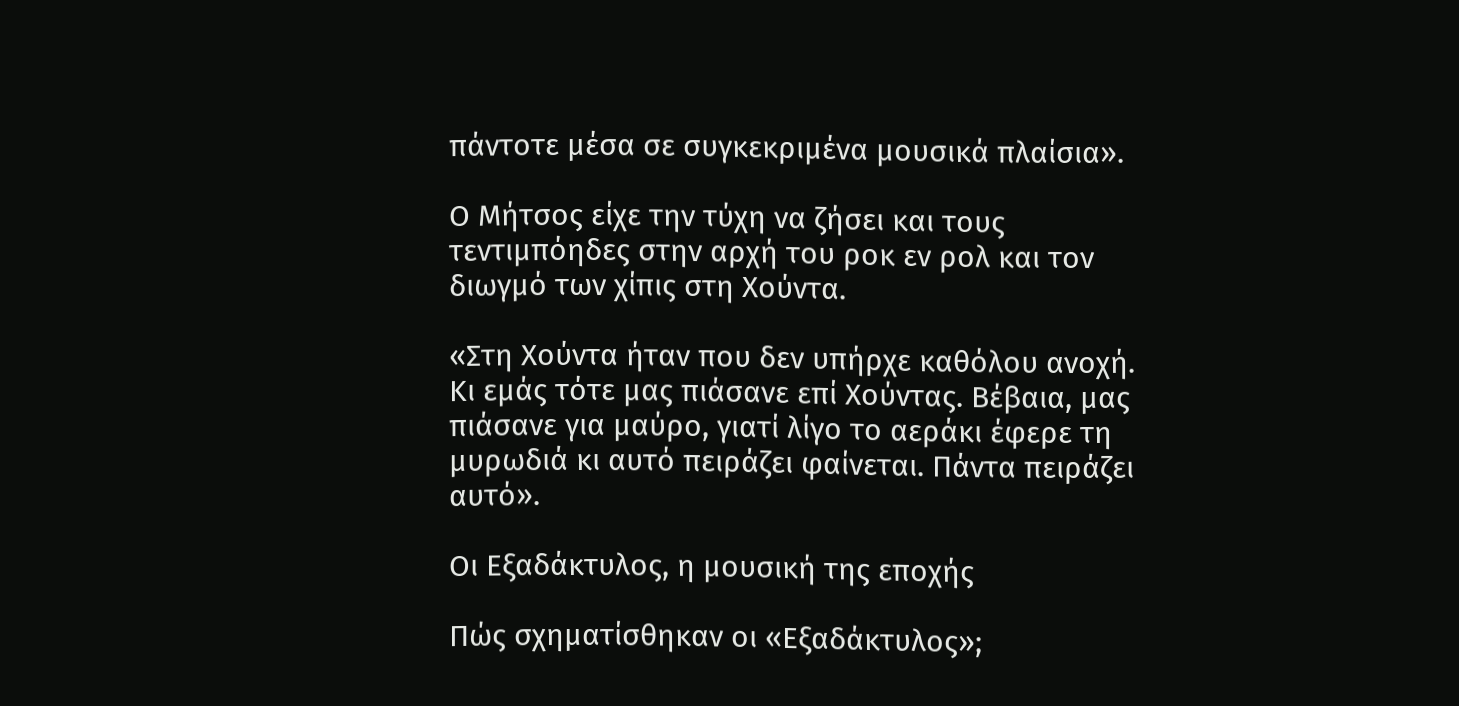πάντοτε μέσα σε συγκεκριμένα μουσικά πλαίσια».

Ο Μήτσος είχε την τύχη να ζήσει και τους τεντιμπόηδες στην αρχή του ροκ εν ρολ και τον διωγμό των χίπις στη Χούντα.

«Στη Χούντα ήταν που δεν υπήρχε καθόλου ανοχή. Κι εμάς τότε μας πιάσανε επί Χούντας. Βέβαια, μας πιάσανε για μαύρο, γιατί λίγο το αεράκι έφερε τη μυρωδιά κι αυτό πειράζει φαίνεται. Πάντα πειράζει αυτό».

Οι Εξαδάκτυλος, η μουσική της εποχής

Πώς σχηματίσθηκαν οι «Εξαδάκτυλος»;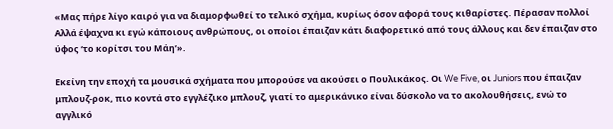«Μας πήρε λίγο καιρό για να διαμορφωθεί το τελικό σχήμα, κυρίως όσον αφορά τους κιθαρίστες. Πέρασαν πολλοί Αλλά έψαχνα κι εγώ κάποιους ανθρώπους, οι οποίοι έπαιζαν κάτι διαφορετικό από τους άλλους και δεν έπαιζαν στο ύφος ‘το κορίτσι του Μάη’».

Εκείνη την εποχή τα μουσικά σχήματα που μπορούσε να ακούσει ο Πουλικάκος. Οι We Five, οι Juniors που έπαιζαν μπλουζ-ροκ, πιο κοντά στο εγγλέζικο μπλουζ, γιατί το αμερικάνικο είναι δύσκολο να το ακολουθήσεις, ενώ το αγγλικό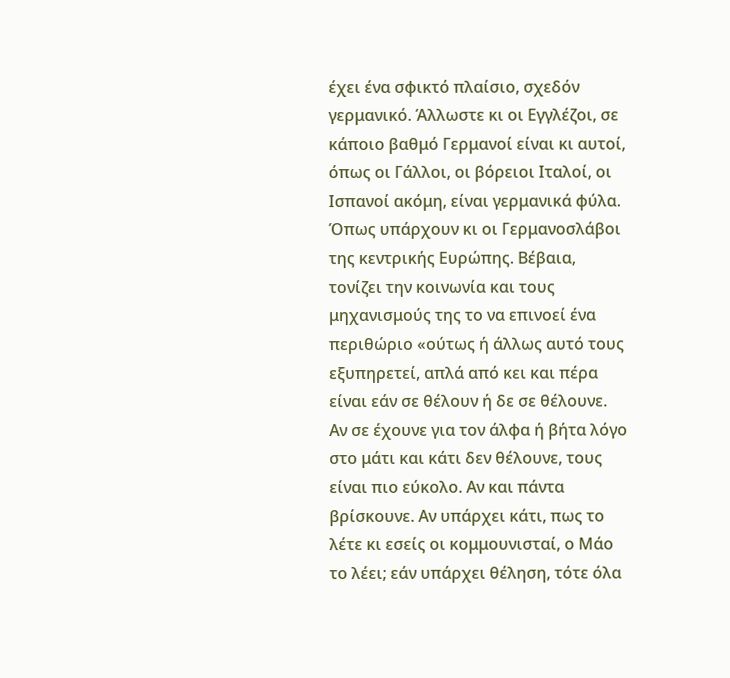έχει ένα σφικτό πλαίσιο, σχεδόν γερμανικό. Άλλωστε κι οι Εγγλέζοι, σε κάποιο βαθμό Γερμανοί είναι κι αυτοί, όπως οι Γάλλοι, οι βόρειοι Ιταλοί, οι Ισπανοί ακόμη, είναι γερμανικά φύλα. Όπως υπάρχουν κι οι Γερμανοσλάβοι της κεντρικής Ευρώπης. Βέβαια, τονίζει την κοινωνία και τους μηχανισμούς της το να επινοεί ένα περιθώριο «ούτως ή άλλως αυτό τους εξυπηρετεί, απλά από κει και πέρα είναι εάν σε θέλουν ή δε σε θέλουνε. Αν σε έχουνε για τον άλφα ή βήτα λόγο στο μάτι και κάτι δεν θέλουνε, τους είναι πιο εύκολο. Αν και πάντα βρίσκουνε. Αν υπάρχει κάτι, πως το λέτε κι εσείς οι κομμουνισταί, ο Μάο το λέει; εάν υπάρχει θέληση, τότε όλα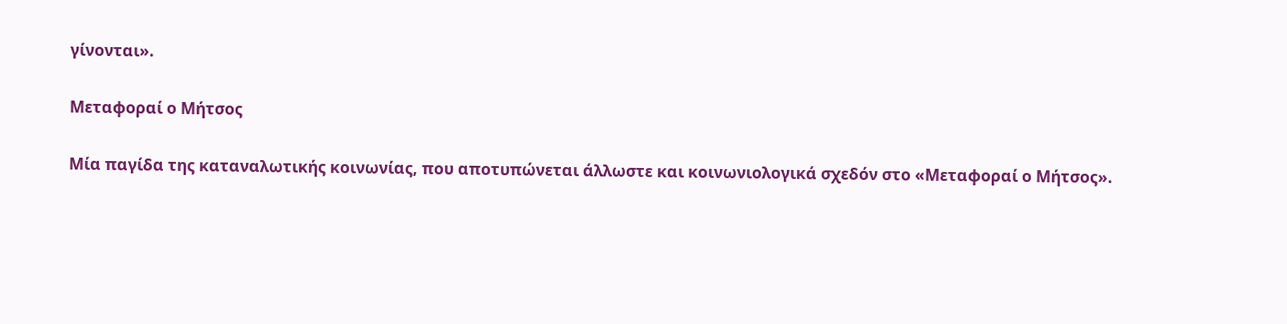γίνονται».

Μεταφοραί ο Μήτσος

Μία παγίδα της καταναλωτικής κοινωνίας, που αποτυπώνεται άλλωστε και κοινωνιολογικά σχεδόν στο «Μεταφοραί ο Μήτσος».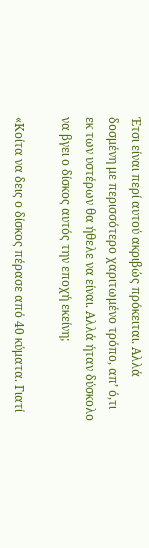Έτσι είναι περί αυτού ακριβώς πρόκειται. Αλλά δοσμένη με περισσότερο χαριτωμένο τρόπο, απ’ ό,τι εκ των υστέρων θα ήθελε να είναι. Αλλά ήταν δύσκολο να βγει ο δίσκος αυτός την εποχή εκείνη;

«Κοίτα να δεις ο δίσκος πέρασε από 40 κύματα. Γιατί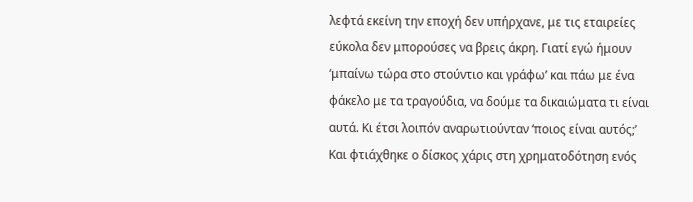λεφτά εκείνη την εποχή δεν υπήρχανε, με τις εταιρείες εύκολα δεν μπορούσες να βρεις άκρη. Γιατί εγώ ήμουν ‘μπαίνω τώρα στο στούντιο και γράφω’ και πάω με ένα φάκελο με τα τραγούδια, να δούμε τα δικαιώματα τι είναι αυτά. Κι έτσι λοιπόν αναρωτιούνταν ‘ποιος είναι αυτός;’ Και φτιάχθηκε ο δίσκος χάρις στη χρηματοδότηση ενός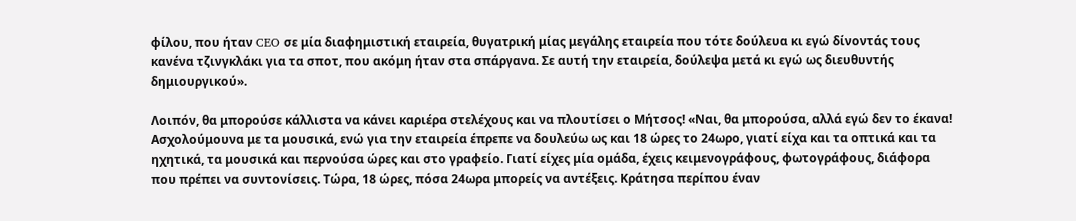φίλου, που ήταν CEO σε μία διαφημιστική εταιρεία, θυγατρική μίας μεγάλης εταιρεία που τότε δούλευα κι εγώ δίνοντάς τους κανένα τζινγκλάκι για τα σποτ, που ακόμη ήταν στα σπάργανα. Σε αυτή την εταιρεία, δούλεψα μετά κι εγώ ως διευθυντής δημιουργικού».

Λοιπόν, θα μπορούσε κάλλιστα να κάνει καριέρα στελέχους και να πλουτίσει ο Μήτσος! «Ναι, θα μπορούσα, αλλά εγώ δεν το έκανα! Ασχολούμουνα με τα μουσικά, ενώ για την εταιρεία έπρεπε να δουλεύω ως και 18 ώρες το 24ωρο, γιατί είχα και τα οπτικά και τα ηχητικά, τα μουσικά και περνούσα ώρες και στο γραφείο. Γιατί είχες μία ομάδα, έχεις κειμενογράφους, φωτογράφους, διάφορα που πρέπει να συντονίσεις. Τώρα, 18 ώρες, πόσα 24ωρα μπορείς να αντέξεις. Κράτησα περίπου έναν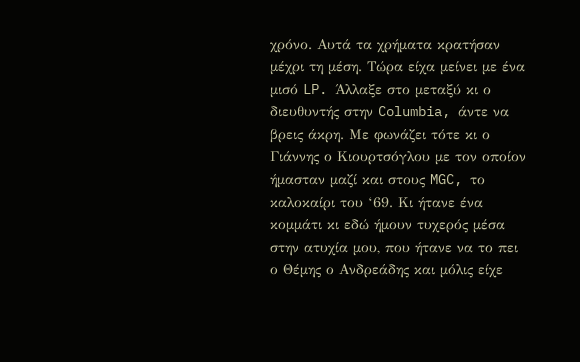χρόνο. Αυτά τα χρήματα κρατήσαν μέχρι τη μέση. Τώρα είχα μείνει με ένα μισό LP. Άλλαξε στο μεταξύ κι ο διευθυντής στην Columbia, άντε να βρεις άκρη. Με φωνάζει τότε κι ο Γιάννης ο Κιουρτσόγλου με τον οποίον ήμασταν μαζί και στους MGC, το καλοκαίρι του ‘69. Κι ήτανε ένα κομμάτι κι εδώ ήμουν τυχερός μέσα στην ατυχία μου, που ήτανε να το πει ο Θέμης ο Ανδρεάδης και μόλις είχε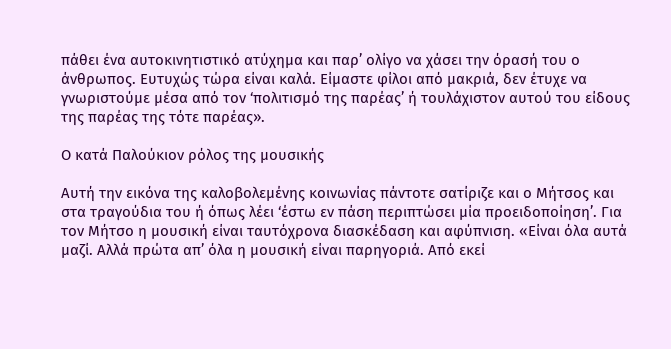πάθει ένα αυτοκινητιστικό ατύχημα και παρ’ ολίγο να χάσει την όρασή του ο άνθρωπος. Ευτυχώς τώρα είναι καλά. Είμαστε φίλοι από μακριά, δεν έτυχε να γνωριστούμε μέσα από τον ‘πολιτισμό της παρέας’ ή τουλάχιστον αυτού του είδους της παρέας της τότε παρέας».

Ο κατά Παλούκιον ρόλος της μουσικής

Αυτή την εικόνα της καλοβολεμένης κοινωνίας πάντοτε σατίριζε και ο Μήτσος και στα τραγούδια του ή όπως λέει ‘έστω εν πάση περιπτώσει μία προειδοποίηση’. Για τον Μήτσο η μουσική είναι ταυτόχρονα διασκέδαση και αφύπνιση. «Είναι όλα αυτά μαζί. Αλλά πρώτα απ’ όλα η μουσική είναι παρηγοριά. Από εκεί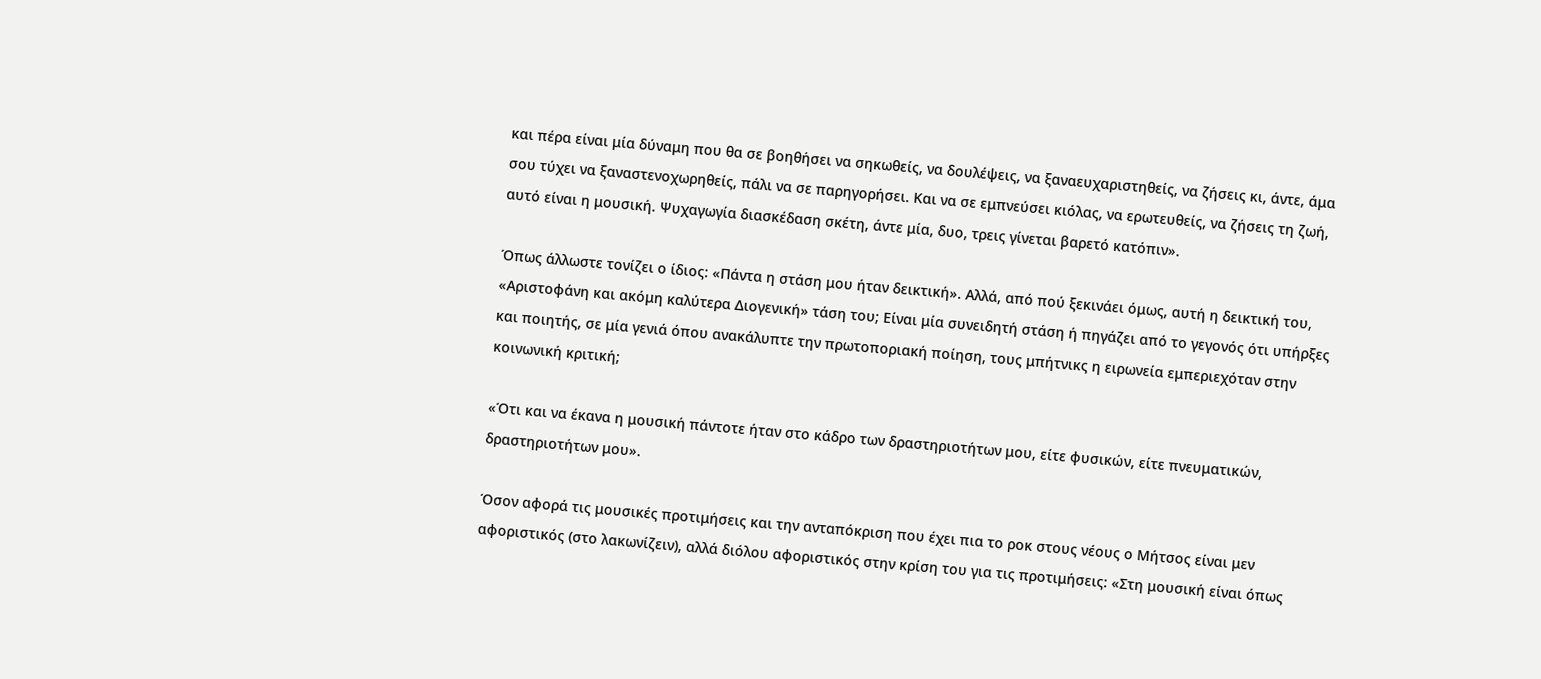και πέρα είναι μία δύναμη που θα σε βοηθήσει να σηκωθείς, να δουλέψεις, να ξαναευχαριστηθείς, να ζήσεις κι, άντε, άμα σου τύχει να ξαναστενοχωρηθείς, πάλι να σε παρηγορήσει. Και να σε εμπνεύσει κιόλας, να ερωτευθείς, να ζήσεις τη ζωή, αυτό είναι η μουσική. Ψυχαγωγία διασκέδαση σκέτη, άντε μία, δυο, τρεις γίνεται βαρετό κατόπιν».

Όπως άλλωστε τονίζει ο ίδιος: «Πάντα η στάση μου ήταν δεικτική». Αλλά, από πού ξεκινάει όμως, αυτή η δεικτική του, «Αριστοφάνη και ακόμη καλύτερα Διογενική» τάση του; Είναι μία συνειδητή στάση ή πηγάζει από το γεγονός ότι υπήρξες και ποιητής, σε μία γενιά όπου ανακάλυπτε την πρωτοποριακή ποίηση, τους μπήτνικς η ειρωνεία εμπεριεχόταν στην κοινωνική κριτική;

«Ότι και να έκανα η μουσική πάντοτε ήταν στο κάδρο των δραστηριοτήτων μου, είτε φυσικών, είτε πνευματικών, δραστηριοτήτων μου».

Όσον αφορά τις μουσικές προτιμήσεις και την ανταπόκριση που έχει πια το ροκ στους νέους ο Μήτσος είναι μεν αφοριστικός (στο λακωνίζειν), αλλά διόλου αφοριστικός στην κρίση του για τις προτιμήσεις: «Στη μουσική είναι όπως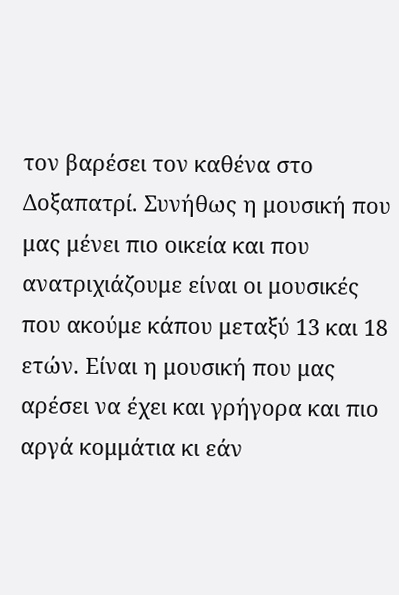τον βαρέσει τον καθένα στο Δοξαπατρί. Συνήθως η μουσική που μας μένει πιο οικεία και που ανατριχιάζουμε είναι οι μουσικές που ακούμε κάπου μεταξύ 13 και 18 ετών. Είναι η μουσική που μας αρέσει να έχει και γρήγορα και πιο αργά κομμάτια κι εάν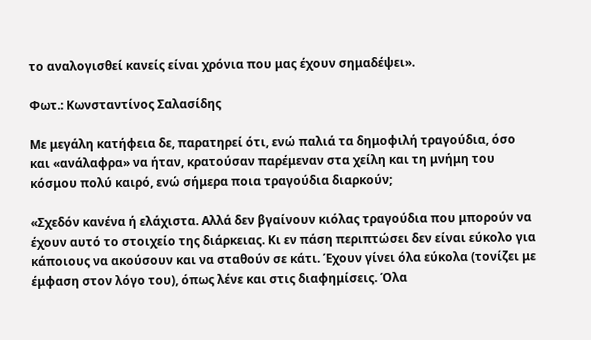το αναλογισθεί κανείς είναι χρόνια που μας έχουν σημαδέψει».

Φωτ.: Κωνσταντίνος Σαλασίδης

Με μεγάλη κατήφεια δε, παρατηρεί ότι, ενώ παλιά τα δημοφιλή τραγούδια, όσο και «ανάλαφρα» να ήταν, κρατούσαν παρέμεναν στα χείλη και τη μνήμη του κόσμου πολύ καιρό, ενώ σήμερα ποια τραγούδια διαρκούν;

«Σχεδόν κανένα ή ελάχιστα. Αλλά δεν βγαίνουν κιόλας τραγούδια που μπορούν να έχουν αυτό το στοιχείο της διάρκειας. Κι εν πάση περιπτώσει δεν είναι εύκολο για κάποιους να ακούσουν και να σταθούν σε κάτι. Έχουν γίνει όλα εύκολα (τονίζει με έμφαση στον λόγο του), όπως λένε και στις διαφημίσεις. Όλα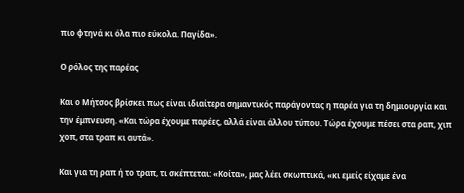πιο φτηνά κι όλα πιο εύκολα. Παγίδα».

Ο ρόλος της παρέας

Και ο Μήτσος βρίσκει πως είναι ιδιαίτερα σημαντικός παράγοντας η παρέα για τη δημιουργία και την έμπνευση. «Και τώρα έχουμε παρέες, αλλά είναι άλλου τύπου. Τώρα έχουμε πέσει στα ραπ, χιπ χοπ, στα τραπ κι αυτά».

Και για τη ραπ ή το τραπ, τι σκέπτεται: «Κοίτα», μας λέει σκωπτικά, «κι εμείς είχαμε ένα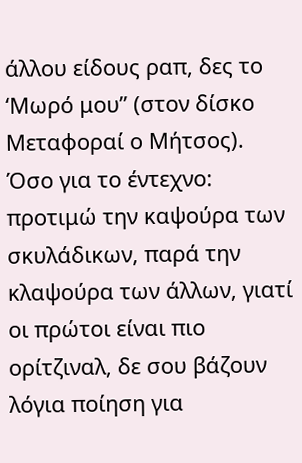άλλου είδους ραπ, δες το ‘Μωρό μου” (στον δίσκο Μεταφοραί ο Μήτσος). Όσο για το έντεχνο: προτιμώ την καψούρα των σκυλάδικων, παρά την κλαψούρα των άλλων, γιατί οι πρώτοι είναι πιο ορίτζιναλ, δε σου βάζουν λόγια ποίηση για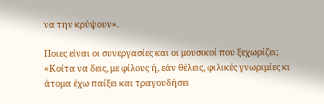να την κρύψουν».

Ποιες είναι οι συνεργασίες και οι μουσικοί που ξεχωρίζει; «Κοίτα να δεις, με φίλους ή, εάν θέλεις, φιλικές γνωριμίες κι άτομα έχω παίξει και τραγουδήσει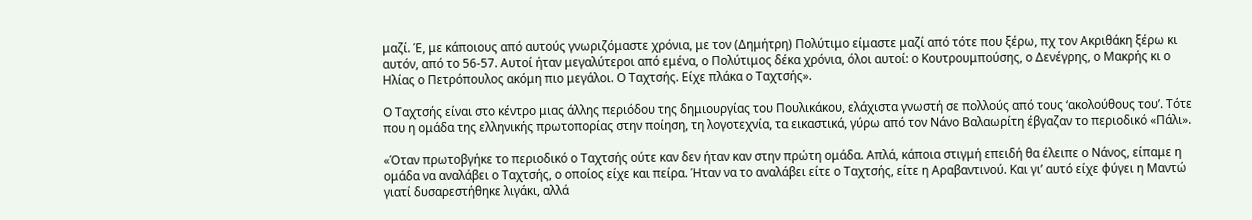μαζί. Έ, με κάποιους από αυτούς γνωριζόμαστε χρόνια, με τον (Δημήτρη) Πολύτιμο είμαστε μαζί από τότε που ξέρω, πχ τον Ακριθάκη ξέρω κι αυτόν, από το 56-57. Αυτοί ήταν μεγαλύτεροι από εμένα, ο Πολύτιμος δέκα χρόνια, όλοι αυτοί: ο Κουτρουμπούσης, ο Δενέγρης, ο Μακρής κι ο Ηλίας ο Πετρόπουλος ακόμη πιο μεγάλοι. Ο Ταχτσής. Είχε πλάκα ο Ταχτσής».

Ο Ταχτσής είναι στο κέντρο μιας άλλης περιόδου της δημιουργίας του Πουλικάκου, ελάχιστα γνωστή σε πολλούς από τους ‘ακολούθους του’. Τότε που η ομάδα της ελληνικής πρωτοπορίας στην ποίηση, τη λογοτεχνία, τα εικαστικά, γύρω από τον Νάνο Βαλαωρίτη έβγαζαν το περιοδικό «Πάλι».

«Όταν πρωτοβγήκε το περιοδικό ο Ταχτσής ούτε καν δεν ήταν καν στην πρώτη ομάδα. Απλά, κάποια στιγμή επειδή θα έλειπε ο Νάνος, είπαμε η ομάδα να αναλάβει ο Ταχτσής, ο οποίος είχε και πείρα. Ήταν να το αναλάβει είτε ο Ταχτσής, είτε η Αραβαντινού. Και γι’ αυτό είχε φύγει η Μαντώ γιατί δυσαρεστήθηκε λιγάκι, αλλά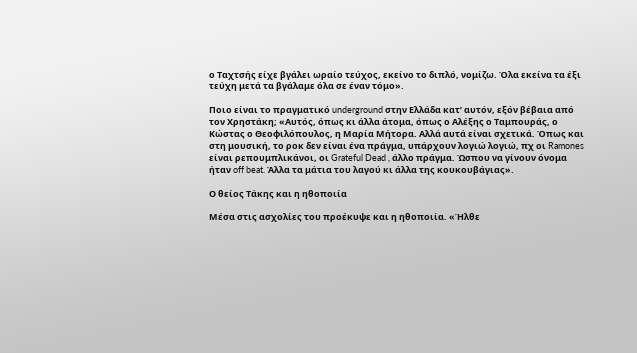ο Ταχτσής είχε βγάλει ωραίο τεύχος, εκείνο το διπλό, νομίζω. Όλα εκείνα τα έξι τεύχη μετά τα βγάλαμε όλα σε έναν τόμο».

Ποιο είναι το πραγματικό underground στην Ελλάδα κατ’ αυτόν, εξόν βέβαια από τον Χρηστάκη; «Αυτός, όπως κι άλλα άτομα, όπως ο Αλέξης ο Ταμπουράς, ο Κώστας ο Θεοφιλόπουλος, η Μαρία Μήτορα. Αλλά αυτά είναι σχετικά. Όπως και στη μουσική, το ροκ δεν είναι ένα πράγμα, υπάρχουν λογιώ λογιώ, πχ οι Ramones είναι ρεπουμπλικάνοι, οι Grateful Dead , άλλο πράγμα. Ώσπου να γίνουν όνομα ήταν off beat. Άλλα τα μάτια του λαγού κι άλλα της κουκουβάγιας».

Ο θείος Τάκης και η ηθοποιία

Μέσα στις ασχολίες του προέκυψε και η ηθοποιία. «Ήλθε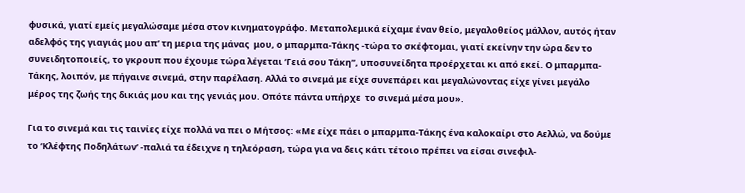φυσικά, γιατί εμείς μεγαλώσαμε μέσα στον κινηματογράφο. Μεταπολεμικά είχαμε έναν θείο, μεγαλοθείος μάλλον, αυτός ήταν αδελφός της γιαγιάς μου απ’ τη μερια της μάνας  μου, ο μπαρμπα-Τάκης -τώρα το σκέφτομαι, γιατί εκείνην την ώρα δεν το συνειδητοποιείς, το γκρουπ που έχουμε τώρα λέγεται ‘Γειά σου Τάκη”, υποσυνείδητα προέρχεται κι από εκεί. Ο μπαρμπα-Τάκης, λοιπόν, με πήγαινε σινεμά, στην παρέλαση. Αλλά το σινεμά με είχε συνεπάρει και μεγαλώνοντας είχε γίνει μεγάλο μέρος της ζωής της δικιάς μου και της γενιάς μου. Οπότε πάντα υπήρχε  το σινεμά μέσα μου».

Για το σινεμά και τις ταινίες είχε πολλά να πει ο Μήτσος: «Με είχε πάει ο μπαρμπα-Τάκης ένα καλοκαίρι στο Αελλώ, να δούμε το ‘Κλέφτης Ποδηλάτων’ -παλιά τα έδειχνε η τηλεόραση, τώρα για να δεις κάτι τέτοιο πρέπει να είσαι σινεφιλ-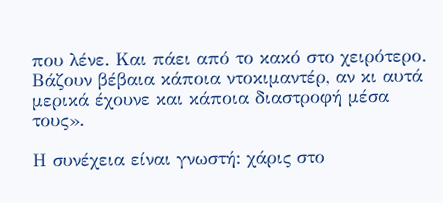που λένε. Και πάει από το κακό στο χειρότερο. Βάζουν βέβαια κάποια ντοκιμαντέρ, αν κι αυτά μερικά έχουνε και κάποια διαστροφή μέσα τους».

Η συνέχεια είναι γνωστή: χάρις στο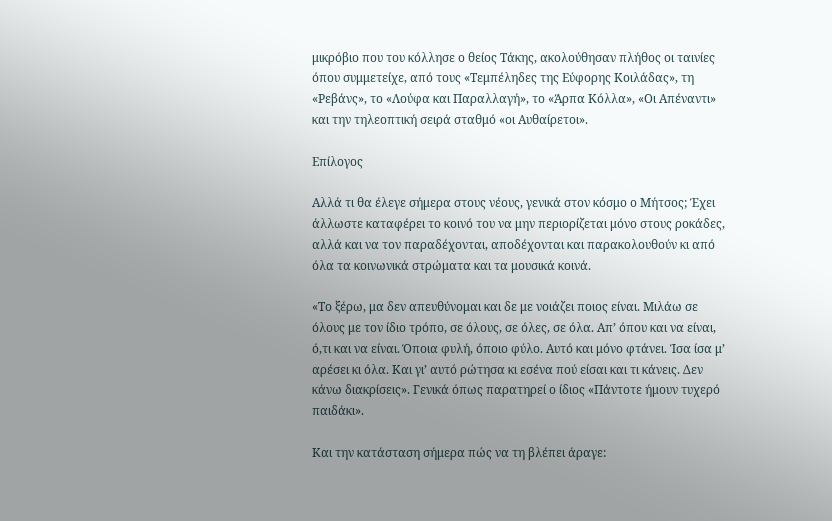μικρόβιο που του κόλλησε ο θείος Τάκης, ακολούθησαν πλήθος οι ταινίες όπου συμμετείχε, από τους «Τεμπέληδες της Εύφορης Κοιλάδας», τη «Ρεβάνς», το «Λούφα και Παραλλαγή», το «Άρπα Κόλλα», «Οι Απέναντι» και την τηλεοπτική σειρά σταθμό «οι Αυθαίρετοι».

Επίλογος

Αλλά τι θα έλεγε σήμερα στους νέους, γενικά στον κόσμο ο Μήτσος; Έχει άλλωστε καταφέρει το κοινό του να μην περιορίζεται μόνο στους ροκάδες, αλλά και να τον παραδέχονται, αποδέχονται και παρακολουθούν κι από όλα τα κοινωνικά στρώματα και τα μουσικά κοινά.

«Το ξέρω, μα δεν απευθύνομαι και δε με νοιάζει ποιος είναι. Μιλάω σε όλους με τον ίδιο τρόπο, σε όλους, σε όλες, σε όλα. Απ’ όπου και να είναι, ό,τι και να είναι. Όποια φυλή, όποιο φύλο. Αυτό και μόνο φτάνει. Ίσα ίσα μ’ αρέσει κι όλα. Και γι’ αυτό ρώτησα κι εσένα πού είσαι και τι κάνεις. Δεν κάνω διακρίσεις». Γενικά όπως παρατηρεί ο ίδιος «Πάντοτε ήμουν τυχερό παιδάκι».

Και την κατάσταση σήμερα πώς να τη βλέπει άραγε: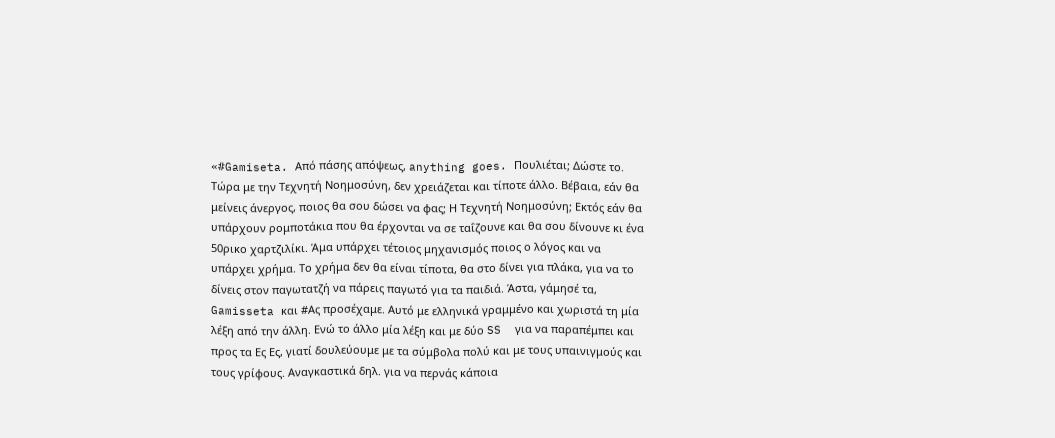«#Gamiseta. Από πάσης απόψεως, anything goes. Πουλιέται; Δώστε το. Τώρα με την Τεχνητή Νοημοσύνη, δεν χρειάζεται και τίποτε άλλο. Βέβαια, εάν θα μείνεις άνεργος, ποιος θα σου δώσει να φας; Η Τεχνητή Νοημοσύνη; Εκτός εάν θα υπάρχουν ρομποτάκια που θα έρχονται να σε ταΐζουνε και θα σου δίνουνε κι ένα 50ρικο χαρτζιλίκι. Άμα υπάρχει τέτοιος μηχανισμός ποιος ο λόγος και να υπάρχει χρήμα. Το χρήμα δεν θα είναι τίποτα, θα στο δίνει για πλάκα, για να το δίνεις στον παγωτατζή να πάρεις παγωτό για τα παιδιά. Άστα, γάμησέ τα, Gamisseta και #Ας προσέχαμε. Αυτό με ελληνικά γραμμένο και χωριστά τη μία λέξη από την άλλη. Ενώ το άλλο μία λέξη και με δύο SS  για να παραπέμπει και προς τα Ες Ες, γιατί δουλεύουμε με τα σύμβολα πολύ και με τους υπαινιγμούς και τους γρίφους. Αναγκαστικά δηλ. για να περνάς κάποια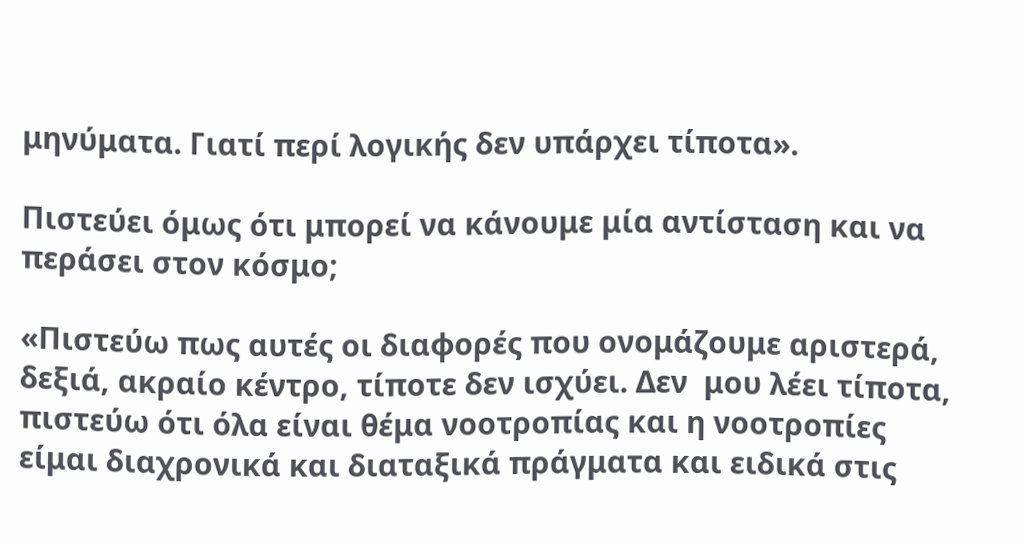μηνύματα. Γιατί περί λογικής δεν υπάρχει τίποτα».

Πιστεύει όμως ότι μπορεί να κάνουμε μία αντίσταση και να περάσει στον κόσμο;

«Πιστεύω πως αυτές οι διαφορές που ονομάζουμε αριστερά, δεξιά, ακραίο κέντρο, τίποτε δεν ισχύει. Δεν  μου λέει τίποτα, πιστεύω ότι όλα είναι θέμα νοοτροπίας και η νοοτροπίες είμαι διαχρονικά και διαταξικά πράγματα και ειδικά στις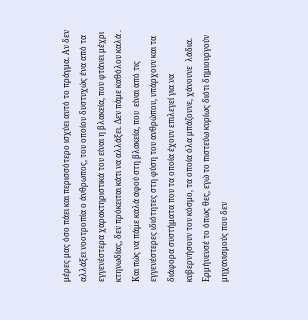μέρες μας όσο πάει και περισσότερο ισχύει αυτό το πράγμα. Αν δεν αλλάξει νοοτροπία ο άνθρωπος, του οποίου δυστυχώς ένα από τα εγγενέστερα χαρακτηριστικά του είναι η βλακεία, που φτάνει μέχρι κτηνωδίας, δεν πρόκειται κάτι να αλλάξει. Δεν πάμε καθόλου καλά . Και πώς να πάμε καλά αφού στη βλακεία, που  είναι από τις εγγενέστερες ιδιότητες στη φύση του ανθρώπου, υπάρχουν και τα διάφορα συστήματα που τα οποία έχουν επιλεγεί για να κυβερνήσουν τον κόσμο, τα οποία όλα μπάζουνε, χάνουνε  λάδια. Ερμήνευσέ το όπως θες, εγώ το πιστεύω κυρίως διότι δημιουργούν μηχανισμούς που δεν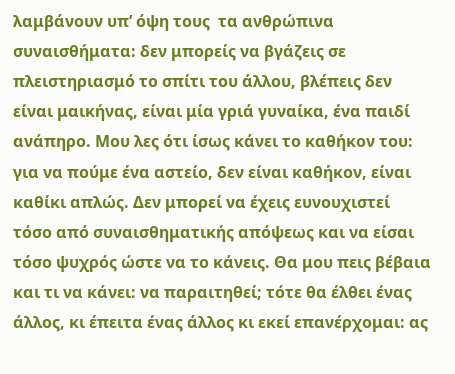λαμβάνουν υπ’ όψη τους  τα ανθρώπινα συναισθήματα: δεν μπορείς να βγάζεις σε πλειστηριασμό το σπίτι του άλλου, βλέπεις δεν είναι μαικήνας, είναι μία γριά γυναίκα, ένα παιδί ανάπηρο. Μου λες ότι ίσως κάνει το καθήκον του: για να πούμε ένα αστείο, δεν είναι καθήκον, είναι καθίκι απλώς. Δεν μπορεί να έχεις ευνουχιστεί τόσο από συναισθηματικής απόψεως και να είσαι τόσο ψυχρός ώστε να το κάνεις. Θα μου πεις βέβαια και τι να κάνει: να παραιτηθεί; τότε θα έλθει ένας άλλος, κι έπειτα ένας άλλος κι εκεί επανέρχομαι: ας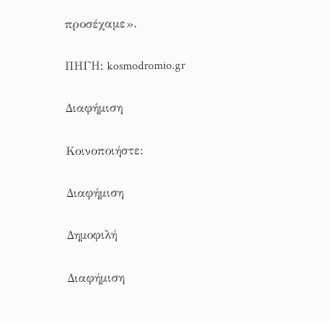προσέχαμε».

ΠΗΓΗ: kosmodromio.gr

Διαφήμιση

Κοινοποιήστε:

Διαφήμιση

Δημοφιλή

Διαφήμιση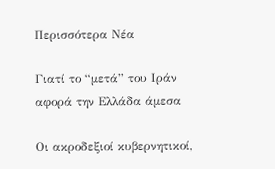Περισσότερα Νέα

Γιατί το “μετά” του Ιράν αφορά την Ελλάδα άμεσα

Οι ακροδεξιοί κυβερνητικοί,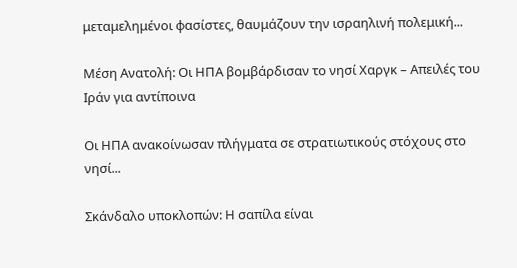μεταμελημένοι φασίστες, θαυμάζουν την ισραηλινή πολεμική...

Μέση Ανατολή: Οι ΗΠΑ βομβάρδισαν το νησί Χαργκ – Απειλές του Ιράν για αντίποινα

Οι ΗΠΑ ανακοίνωσαν πλήγματα σε στρατιωτικούς στόχους στο νησί...

Σκάνδαλο υποκλοπών: Η σαπίλα είναι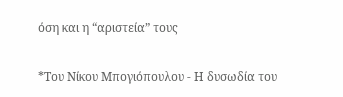όση και η “αριστεία” τους

*Του Νίκου Μπογιόπουλου - Η δυσωδία του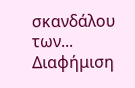σκανδάλου των...
Διαφήμιση